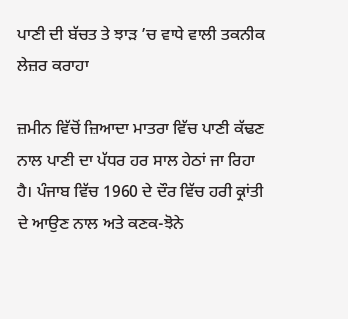ਪਾਣੀ ਦੀ ਬੱਚਤ ਤੇ ਝਾੜ ’ਚ ਵਾਧੇ ਵਾਲੀ ਤਕਨੀਕ ਲੇਜ਼ਰ ਕਰਾਹਾ

ਜ਼ਮੀਨ ਵਿੱਚੋਂ ਜ਼ਿਆਦਾ ਮਾਤਰਾ ਵਿੱਚ ਪਾਣੀ ਕੱਢਣ ਨਾਲ ਪਾਣੀ ਦਾ ਪੱਧਰ ਹਰ ਸਾਲ ਹੇਠਾਂ ਜਾ ਰਿਹਾ ਹੈ। ਪੰਜਾਬ ਵਿੱਚ 1960 ਦੇ ਦੌਰ ਵਿੱਚ ਹਰੀ ਕ੍ਰਾਂਤੀ ਦੇ ਆਉਣ ਨਾਲ ਅਤੇ ਕਣਕ-ਝੋਨੇ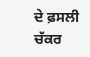ਦੇ ਫ਼ਸਲੀ ਚੱਕਰ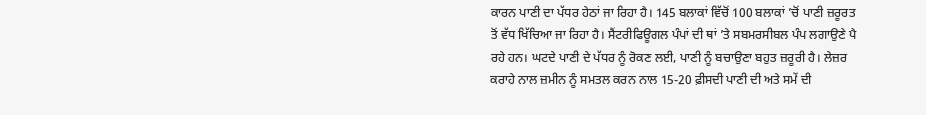ਕਾਰਨ ਪਾਣੀ ਦਾ ਪੱਧਰ ਹੇਠਾਂ ਜਾ ਰਿਹਾ ਹੈ। 145 ਬਲਾਕਾਂ ਵਿੱਚੋਂ 100 ਬਲਾਕਾਂ ’ਚੋਂ ਪਾਣੀ ਜ਼ਰੂਰਤ ਤੋਂ ਵੱਧ ਖਿੱਚਿਆ ਜਾ ਰਿਹਾ ਹੈ। ਸੈਂਟਰੀਫਿਊਗਲ ਪੰਪਾਂ ਦੀ ਥਾਂ ’ਤੇ ਸਬਮਰਸੀਬਲ ਪੰਪ ਲਗਾਉਣੇ ਪੈ ਰਹੇ ਹਨ। ਘਟਦੇ ਪਾਣੀ ਦੇ ਪੱਧਰ ਨੂੰ ਰੋਕਣ ਲਈ, ਪਾਣੀ ਨੂੰ ਬਚਾਉਣਾ ਬਹੁਤ ਜ਼ਰੂਰੀ ਹੈ। ਲੇਜ਼ਰ ਕਰਾਹੇ ਨਾਲ ਜ਼ਮੀਨ ਨੂੰ ਸਮਤਲ ਕਰਨ ਨਾਲ 15-20 ਫ਼ੀਸਦੀ ਪਾਣੀ ਦੀ ਅਤੇ ਸਮੇਂ ਦੀ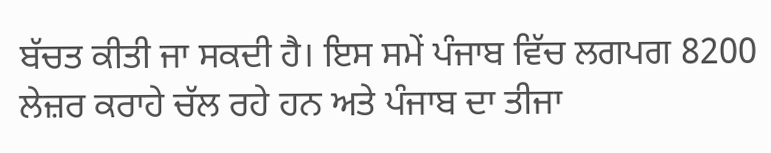ਬੱਚਤ ਕੀਤੀ ਜਾ ਸਕਦੀ ਹੈ। ਇਸ ਸਮੇਂ ਪੰਜਾਬ ਵਿੱਚ ਲਗਪਗ 8200 ਲੇਜ਼ਰ ਕਰਾਹੇ ਚੱਲ ਰਹੇ ਹਨ ਅਤੇ ਪੰਜਾਬ ਦਾ ਤੀਜਾ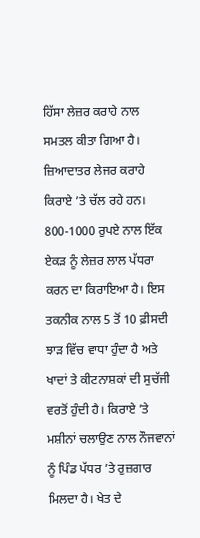ਹਿੱਸਾ ਲੇਜ਼ਰ ਕਰਾਹੇ ਨਾਲ ਸਮਤਲ ਕੀਤਾ ਗਿਆ ਹੈ। ਜ਼ਿਆਦਾਤਰ ਲੇਜਰ ਕਰਾਹੇ ਕਿਰਾਏ ’ਤੇ ਚੱਲ ਰਹੇ ਹਨ। 800-1000 ਰੁਪਏ ਨਾਲ ਇੱਕ ਏਕੜ ਨੂੰ ਲੇਜ਼ਰ ਲਾਲ ਪੱਧਰਾ ਕਰਨ ਦਾ ਕਿਰਾਇਆ ਹੈ। ਇਸ ਤਕਨੀਕ ਨਾਲ 5 ਤੋਂ 10 ਫ਼ੀਸਦੀ ਝਾੜ ਵਿੱਚ ਵਾਧਾ ਹੁੰਦਾ ਹੈ ਅਤੇ ਖਾਦਾਂ ਤੇ ਕੀਟਨਾਸ਼ਕਾਂ ਦੀ ਸੁਚੱਜੀ ਵਰਤੋਂ ਹੁੰਦੀ ਹੈ। ਕਿਰਾਏ ’ਤੇ ਮਸ਼ੀਨਾਂ ਚਲਾਉਣ ਨਾਲ ਨੌਜਵਾਨਾਂ ਨੂੰ ਪਿੰਡ ਪੱਧਰ ’ਤੇ ਰੁਜ਼ਗਾਰ ਮਿਲਦਾ ਹੈ। ਖੇਤ ਦੇ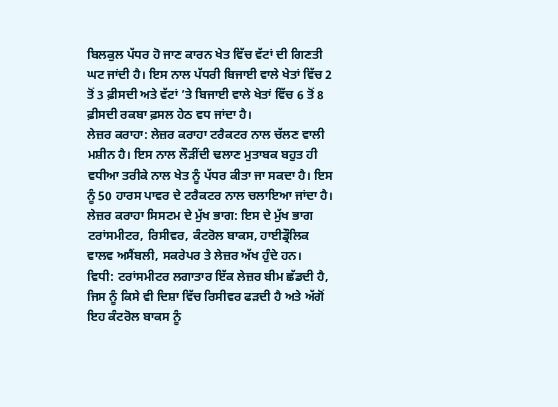ਬਿਲਕੁਲ ਪੱਧਰ ਹੋ ਜਾਣ ਕਾਰਨ ਖੇਤ ਵਿੱਚ ਵੱਟਾਂ ਦੀ ਗਿਣਤੀ ਘਟ ਜਾਂਦੀ ਹੈ। ਇਸ ਨਾਲ ਪੱਧਰੀ ਬਿਜਾਈ ਵਾਲੇ ਖੇਤਾਂ ਵਿੱਚ 2 ਤੋਂ 3 ਫ਼ੀਸਦੀ ਅਤੇ ਵੱਟਾਂ ’ਤੇ ਬਿਜਾਈ ਵਾਲੇ ਖੇਤਾਂ ਵਿੱਚ 6 ਤੋਂ 8 ਫ਼ੀਸਦੀ ਰਕਬਾ ਫ਼ਸਲ ਹੇਠ ਵਧ ਜਾਂਦਾ ਹੈ।
ਲੇਜ਼ਰ ਕਰਾਹਾ: ਲੇਜ਼ਰ ਕਰਾਹਾ ਟਰੈਕਟਰ ਨਾਲ ਚੱਲਣ ਵਾਲੀ ਮਸ਼ੀਨ ਹੈ। ਇਸ ਨਾਲ ਲੌੜੀਂਦੀ ਢਲਾਣ ਮੁਤਾਬਕ ਬਹੁਤ ਹੀ ਵਧੀਆ ਤਰੀਕੇ ਨਾਲ ਖੇਤ ਨੂੰ ਪੱਧਰ ਕੀਤਾ ਜਾ ਸਕਦਾ ਹੈ। ਇਸ ਨੂੰ 50 ਹਾਰਸ ਪਾਵਰ ਦੇ ਟਰੈਕਟਰ ਨਾਲ ਚਲਾਇਆ ਜਾਂਦਾ ਹੈ।
ਲੇਜ਼ਰ ਕਰਾਹਾ ਸਿਸਟਮ ਦੇ ਮੁੱਖ ਭਾਗ: ਇਸ ਦੇ ਮੁੱਖ ਭਾਗ ਟਰਾਂਸਮੀਟਰ, ਰਿਸੀਵਰ, ਕੰਟਰੋਲ ਬਾਕਸ, ਹਾਈਡ੍ਰੌਲਿਕ ਵਾਲਵ ਅਸੈਂਬਲੀ, ਸਕਰੇਪਰ ਤੇ ਲੇਜ਼ਰ ਅੱਖ ਹੁੰਦੇ ਹਨ।
ਵਿਧੀ: ਟਰਾਂਸਮੀਟਰ ਲਗਾਤਾਰ ਇੱਕ ਲੇਜ਼ਰ ਬੀਮ ਛੱਡਦੀ ਹੈ, ਜਿਸ ਨੂੰ ਕਿਸੇ ਵੀ ਦਿਸ਼ਾ ਵਿੱਚ ਰਿਸੀਵਰ ਫੜਦੀ ਹੈ ਅਤੇ ਅੱਗੋਂ ਇਹ ਕੰਟਰੋਲ ਬਾਕਸ ਨੂੰ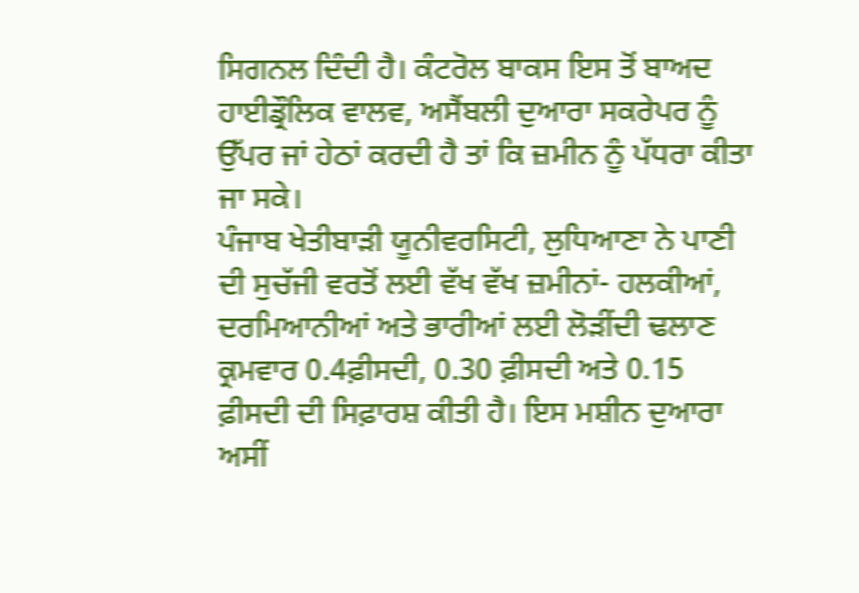ਸਿਗਨਲ ਦਿੰਦੀ ਹੈ। ਕੰਟਰੋਲ ਬਾਕਸ ਇਸ ਤੋਂ ਬਾਅਦ ਹਾਈਡ੍ਰੌਲਿਕ ਵਾਲਵ, ਅਸੈਂਬਲੀ ਦੁਆਰਾ ਸਕਰੇਪਰ ਨੂੰ ਉੱਪਰ ਜਾਂ ਹੇਠਾਂ ਕਰਦੀ ਹੈ ਤਾਂ ਕਿ ਜ਼ਮੀਨ ਨੂੰ ਪੱਧਰਾ ਕੀਤਾ ਜਾ ਸਕੇ।
ਪੰਜਾਬ ਖੇਤੀਬਾੜੀ ਯੂਨੀਵਰਸਿਟੀ, ਲੁਧਿਆਣਾ ਨੇ ਪਾਣੀ ਦੀ ਸੁਚੱਜੀ ਵਰਤੋਂ ਲਈ ਵੱਖ ਵੱਖ ਜ਼ਮੀਨਾਂ- ਹਲਕੀਆਂ, ਦਰਮਿਆਨੀਆਂ ਅਤੇ ਭਾਰੀਆਂ ਲਈ ਲੋੜੀਂਦੀ ਢਲਾਣ ਕ੍ਰਮਵਾਰ 0.4ਫ਼ੀਸਦੀ, 0.30 ਫ਼ੀਸਦੀ ਅਤੇ 0.15 ਫ਼ੀਸਦੀ ਦੀ ਸਿਫ਼ਾਰਸ਼ ਕੀਤੀ ਹੈ। ਇਸ ਮਸ਼ੀਨ ਦੁਆਰਾ ਅਸੀਂ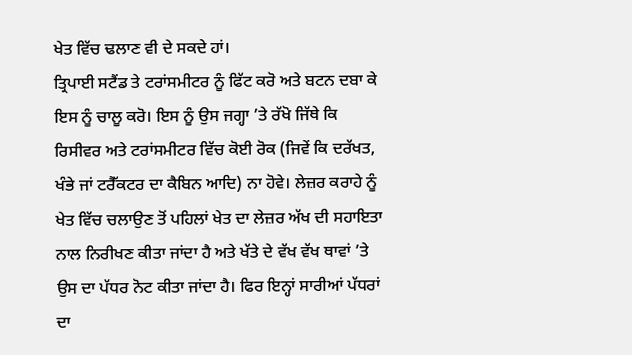ਖੇਤ ਵਿੱਚ ਢਲਾਣ ਵੀ ਦੇ ਸਕਦੇ ਹਾਂ।
ਤ੍ਰਿਪਾਈ ਸਟੈਂਡ ਤੇ ਟਰਾਂਸਮੀਟਰ ਨੂੰ ਫਿੱਟ ਕਰੋ ਅਤੇ ਬਟਨ ਦਬਾ ਕੇ ਇਸ ਨੂੰ ਚਾਲੂ ਕਰੋ। ਇਸ ਨੂੰ ਉਸ ਜਗ੍ਹਾ ’ਤੇ ਰੱਖੋ ਜਿੱਥੇ ਕਿ ਰਿਸੀਵਰ ਅਤੇ ਟਰਾਂਸਮੀਟਰ ਵਿੱਚ ਕੋਈ ਰੋਕ (ਜਿਵੇਂ ਕਿ ਦਰੱਖਤ, ਖੰਭੇ ਜਾਂ ਟਰੈੱਕਟਰ ਦਾ ਕੈਬਿਨ ਆਦਿ) ਨਾ ਹੋਵੇ। ਲੇਜ਼ਰ ਕਰਾਹੇ ਨੂੰ ਖੇਤ ਵਿੱਚ ਚਲਾਉਣ ਤੋਂ ਪਹਿਲਾਂ ਖੇਤ ਦਾ ਲੇਜ਼ਰ ਅੱਖ ਦੀ ਸਹਾਇਤਾ ਨਾਲ ਨਿਰੀਖਣ ਕੀਤਾ ਜਾਂਦਾ ਹੈ ਅਤੇ ਖੱਤੇ ਦੇ ਵੱਖ ਵੱਖ ਥਾਵਾਂ ’ਤੇ ਉਸ ਦਾ ਪੱਧਰ ਨੋਟ ਕੀਤਾ ਜਾਂਦਾ ਹੈ। ਫਿਰ ਇਨ੍ਹਾਂ ਸਾਰੀਆਂ ਪੱਧਰਾਂ ਦਾ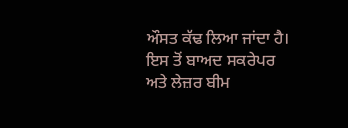ਔਸਤ ਕੱਢ ਲਿਆ ਜਾਂਦਾ ਹੈ। ਇਸ ਤੋਂ ਬਾਅਦ ਸਕਰੇਪਰ ਅਤੇ ਲੇਜ਼ਰ ਬੀਮ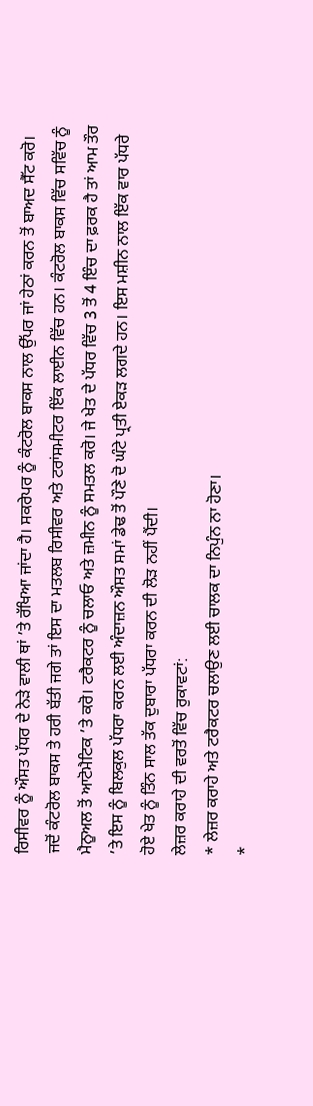ਰਿਸੀਵਰ ਨੂੰ ਔਸਤ ਪੱਧਰ ਦੇ ਨੇੜੇ ਵਾਲੀ ਥਾਂ ’ਤੇ ਰੱਖਿਆ ਜਾਂਦਾ ਹੈ। ਸਕਰੇਪਰ ਨੂੰ ਕੰਟਰੋਲ ਬਾਕਸ ਨਾਲ ਉੱਪਰ ਜਾਂ ਹੇਠਾਂ ਕਰਨ ਤੋਂ ਬਾਅਦ ਸੈੱਟ ਕਰੋ। ਜਦੋਂ ਕੰਟਰੋਲ ਬਾਕਸ ਤੇ ਹਰੀ ਬੱਤੀ ਜਗੇ ਤਾਂ ਇਸ ਦਾ ਮਤਲਬ ਰਿਸੀਵਰ ਅਤੇ ਟਰਾਂਸਮੀਟਰ ਇੱਕ ਲਾਈਨ ਵਿੱਚ ਹਨ। ਕੰਟਰੋਲ ਬਾਕਸ ਵਿੱਚ ਸਵਿੱਚ ਨੂੰ ਮੈਨੂਅਲ ਤੋਂ ਆਟੋਮੈਟਿਕ ’ਤੇ ਕਰੋ। ਟਰੈਕਟਰ ਨੂੰ ਚਲਾਓ ਅਤੇ ਜ਼ਮੀਨ ਨੂੰ ਸਮਤਲ ਕਰੋ। ਜੇ ਖੇਤ ਦੇ ਪੱਧਰ ਵਿੱਚ 3 ਤੋਂ 4 ਇੰਚ ਦਾ ਫ਼ਰਕ ਹੈ ਤਾਂ ਆਮ ਤੌਰ ’ਤੇ ਇਸ ਨੂੰ ਬਿਲਕੁਲ ਪੱਧਰਾ ਕਰਨ ਲਈ ਅੰਦਾਜ਼ਨ ਔਸਤ ਸਮਾਂ ਡੇਢ ਤੋਂ ਪੌਣੇ ਦੋ ਘੰਟੇ ਪ੍ਰਤੀ ਏਕੜ ਲਗਦੇ ਹਨ। ਇਸ ਮਸ਼ੀਨ ਨਾਲ ਇੱਕ ਵਾਰ ਪੱਧਰੇ ਹੋਏ ਖੇਤ ਨੂੰ ਤਿੰਨ ਸਾਲ ਤੱਕ ਦੁਬਾਰਾ ਪੱਧਰਾ ਕਰਨ ਦੀ ਲੋੜ ਨਹੀਂ ਪੈਂਦੀ।
ਲੇਜ਼ਰ ਕਰਾਹੇ ਦੀ ਵਰਤੋਂ ਵਿੱਚ ਰੁਕਾਵਟਾਂ:
* ਲੇਜ਼ਰ ਕਰਾਹੇ ਅਤੇ ਟਰੈਕਟਰ ਚਲਾਉਣ ਲਈ ਚਾਲਕ ਦਾ ਨਿਪੁੰਨ ਨਾ ਹੋਣਾ।
*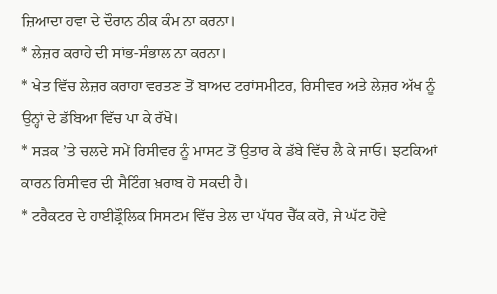ਜ਼ਿਆਦਾ ਹਵਾ ਦੇ ਦੌਰਾਨ ਠੀਕ ਕੰਮ ਨਾ ਕਰਨਾ।
* ਲੇਜ਼ਰ ਕਰਾਹੇ ਦੀ ਸਾਂਭ-ਸੰਭਾਲ ਨਾ ਕਰਨਾ।
* ਖੇਤ ਵਿੱਚ ਲੇਜ਼ਰ ਕਰਾਹਾ ਵਰਤਣ ਤੋਂ ਬਾਅਦ ਟਰਾਂਸਮੀਟਰ, ਰਿਸੀਵਰ ਅਤੇ ਲੇਜ਼ਰ ਅੱਖ ਨੂੰ ਉਨ੍ਹਾਂ ਦੇ ਡੱਬਿਆ ਵਿੱਚ ਪਾ ਕੇ ਰੱਖੋ।
* ਸੜਕ ’ਤੇ ਚਲਦੇ ਸਮੇਂ ਰਿਸੀਵਰ ਨੂੰ ਮਾਸਟ ਤੋਂ ਉਤਾਰ ਕੇ ਡੱਬੇ ਵਿੱਚ ਲੈ ਕੇ ਜਾਓ। ਝਟਕਿਆਂ ਕਾਰਨ ਰਿਸੀਵਰ ਦੀ ਸੈਟਿੰਗ ਖ਼ਰਾਬ ਹੋ ਸਕਦੀ ਹੈ।
* ਟਰੈਕਟਰ ਦੇ ਹਾਈਡ੍ਰੌਲਿਕ ਸਿਸਟਮ ਵਿੱਚ ਤੇਲ ਦਾ ਪੱਧਰ ਚੈੱਕ ਕਰੋ, ਜੇ ਘੱਟ ਹੋਵੇ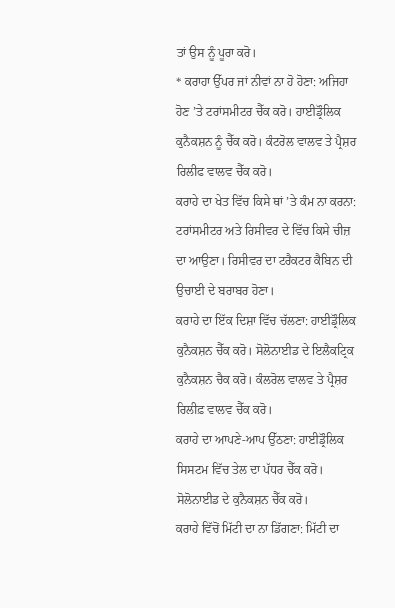ਤਾਂ ਉਸ ਨੂੰ ਪੂਰਾ ਕਰੋ।
* ਕਰਾਹਾ ਉੱਪਰ ਜਾਂ ਨੀਵਾਂ ਨਾ ਹੋ ਹੋਣਾ: ਅਜਿਹਾ ਹੋਣ ’ਤੇ ਟਰਾਂਸਮੀਟਰ ਚੈੱਕ ਕਰੋ। ਹਾਈਡ੍ਰੌਲਿਕ ਕੁਨੈਕਸ਼ਨ ਨੂੰ ਚੈੱਕ ਕਰੋ। ਕੰਟਰੋਲ ਵਾਲਵ ਤੇ ਪ੍ਰੈਸ਼ਰ ਰਿਲੀਫ ਵਾਲਵ ਚੈੱਕ ਕਰੋ।
ਕਰਾਹੇ ਦਾ ਖੇਤ ਵਿੱਚ ਕਿਸੇ ਥਾਂ ’ਤੇ ਕੰਮ ਨਾ ਕਰਨਾ: ਟਰਾਂਸਮੀਟਰ ਅਤੇ ਰਿਸੀਵਰ ਦੇ ਵਿੱਚ ਕਿਸੇ ਚੀਜ਼ ਦਾ ਆਉਣਾ। ਰਿਸੀਵਰ ਦਾ ਟਰੈਕਟਰ ਕੈਬਿਨ ਦੀ ਉਚਾਈ ਦੇ ਬਰਾਬਰ ਹੋਣਾ।
ਕਰਾਹੇ ਦਾ ਇੱਕ ਦਿਸ਼ਾ ਵਿੱਚ ਚੱਲਣਾ: ਹਾਈਡ੍ਰੌਲਿਕ ਕੁਨੈਕਸ਼ਨ ਚੈੱਕ ਕਰੋ। ਸੋਲੋਨਾਈਡ ਦੇ ਇਲੈਕਟ੍ਰਿਕ ਕੁਨੈਕਸ਼ਨ ਚੈਕ ਕਰੋ। ਕੰਲਰੋਲ ਵਾਲਵ ਤੇ ਪ੍ਰੈਸ਼ਰ ਰਿਲੀਫ਼ ਵਾਲਵ ਚੈੱਕ ਕਰੋ।
ਕਰਾਹੇ ਦਾ ਆਪਣੇ-ਆਪ ਉੱਠਣਾ: ਹਾਈਡ੍ਰੌਲਿਕ ਸਿਸਟਮ ਵਿੱਚ ਤੇਲ ਦਾ ਪੱਧਰ ਚੈੱਕ ਕਰੋ। ਸੋਲੋਨਾਈਡ ਦੇ ਕੁਨੈਕਸ਼ਨ ਚੈੱਕ ਕਰੋ।
ਕਰਾਹੇ ਵਿੱਚੋਂ ਮਿੱਟੀ ਦਾ ਨਾ ਡਿੱਗਣਾ: ਮਿੱਟੀ ਦਾ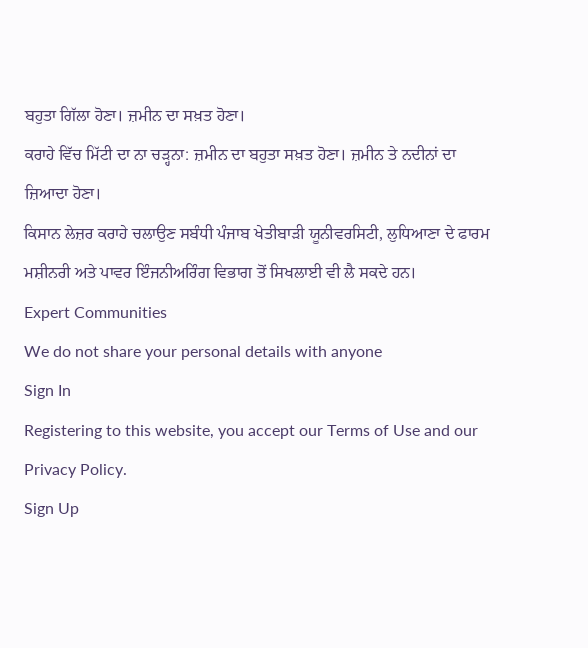ਬਹੁਤਾ ਗਿੱਲਾ ਹੋਣਾ। ਜ਼ਮੀਨ ਦਾ ਸਖ਼ਤ ਹੋਣਾ।
ਕਰਾਹੇ ਵਿੱਚ ਮਿੱਟੀ ਦਾ ਨਾ ਚੜ੍ਹਨਾ: ਜ਼ਮੀਨ ਦਾ ਬਹੁਤਾ ਸਖ਼ਤ ਹੋਣਾ। ਜ਼ਮੀਨ ਤੇ ਨਦੀਨਾਂ ਦਾ ਜ਼ਿਆਦਾ ਹੋਣਾ।
ਕਿਸਾਨ ਲੇਜ਼ਰ ਕਰਾਹੇ ਚਲਾਉਣ ਸਬੰਧੀ ਪੰਜਾਬ ਖੇਤੀਬਾੜੀ ਯੂਨੀਵਰਸਿਟੀ, ਲੁਧਿਆਣਾ ਦੇ ਫਾਰਮ ਮਸ਼ੀਨਰੀ ਅਤੇ ਪਾਵਰ ਇੰਜਨੀਅਰਿੰਗ ਵਿਭਾਗ ਤੋਂ ਸਿਖਲਾਈ ਵੀ ਲੈ ਸਕਦੇ ਹਨ।
Expert Communities
We do not share your personal details with anyone
Sign In
Registering to this website, you accept our Terms of Use and our Privacy Policy.
Sign Up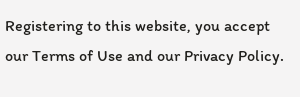Registering to this website, you accept our Terms of Use and our Privacy Policy.